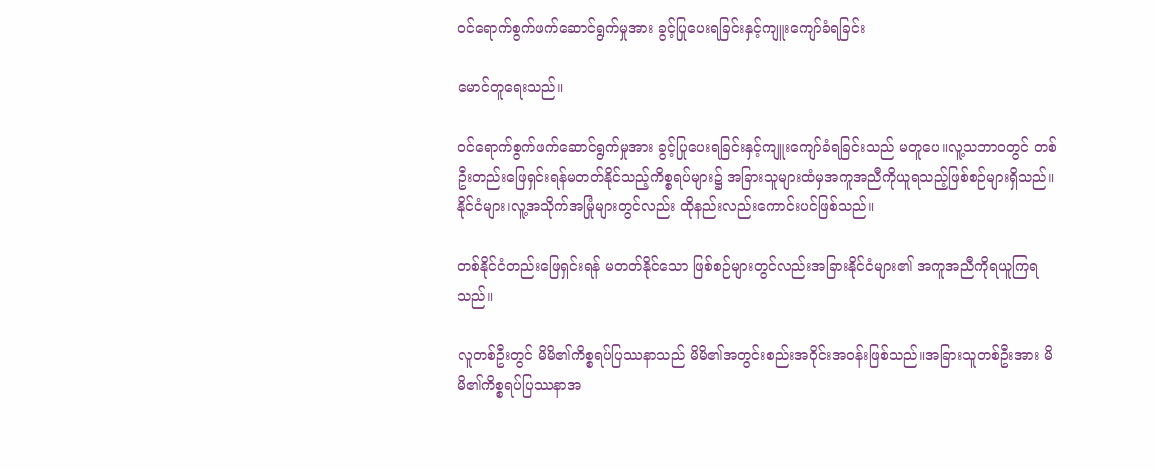ဝင်ရောက်စွက်ဖက်ဆောင်ရွက်မှုအား ခွင့်ပြုပေးရခြင်းနှင့်ကျူးကျော်ခံရခြင်း

မောင်တူရေးသည်။

ဝင်ရောက်စွက်ဖက်ဆောင်ရွက်မှုအား ခွင့်ပြုပေးရခြင်းနှင့်ကျူးကျော်ခံရခြင်းသည် မတူပေ။လူ့သဘာဝတွင် တစ်ဦးတည်းဖြေရှင်းရန်မတတ်နိုင်သည့်ကိစ္စရပ်များ၌ အခြားသူများထံမှအကူအညီကိုယူရသည့်ဖြစ်စဉ်များရှိသည်။ နိုင်ငံများ၊လူ့အသိုက်အမြုံများတွင်လည်း ထိုနည်းလည်းကောင်းပင်ဖြစ်သည်။

တစ်နိုင်ငံတည်းဖြေရှင်းရန် မတတ်နိုင်သော ဖြစ်စဉ်များတွင်လည်းအခြားနိုင်ငံများ၏ အကူအညီကိုရယူကြရသည်။

လူတစ်ဦးတွင် မိမိ၏ကိစ္စရပ်ပြဿနာသည် မိမိ၏အတွင်းစည်းအဝိုင်းအဝန်းဖြစ်သည်။အခြားသူတစ်ဦးအား မိမိ၏ကိစ္စရပ်ပြဿနာအ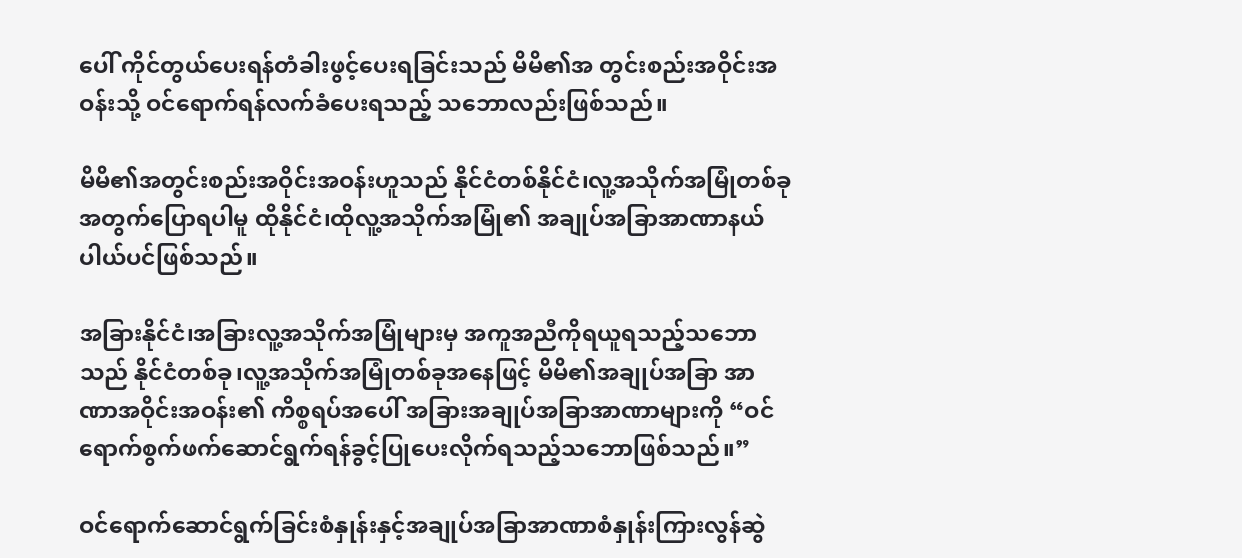ပေါ် ကိုင်တွယ်ပေးရန်တံခါးဖွင့်ပေးရခြင်းသည် မိမိ၏အ တွင်းစည်းအဝိုင်းအဝန်းသို့ ဝင်ရောက်ရန်လက်ခံပေးရသည့် သဘောလည်းဖြစ်သည်။

မိမိ၏အတွင်းစည်းအဝိုင်းအဝန်းဟူသည် နိုင်ငံတစ်နိုင်ငံ၊လူ့အသိုက်အမြုံတစ်ခုအတွက်ပြောရပါမူ ထိုနိုင်ငံ၊ထိုလူ့အသိုက်အမြုံ၏ အချုပ်အခြာအာဏာနယ်ပါယ်ပင်ဖြစ်သည်။

အခြားနိုင်ငံ၊အခြားလူ့အသိုက်အမြုံများမှ အကူအညီကိုရယူရသည့်သဘောသည် နိုင်ငံတစ်ခု၊လူ့အသိုက်အမြုံတစ်ခုအနေဖြင့် မိမိ၏အချုပ်အခြာ အာဏာအဝိုင်းအဝန်း၏ ကိစ္စရပ်အပေါ် အခြားအချုပ်အခြာအာဏာများကို “ဝင်ရောက်စွက်ဖက်ဆောင်ရွက်ရန်ခွင့်ပြုပေးလိုက်ရသည့်သဘောဖြစ်သည်။”

ဝင်ရောက်ဆောင်ရွက်ခြင်းစံနှုန်းနှင့်အချုပ်အခြာအာဏာစံနှုန်းကြားလွန်ဆွဲ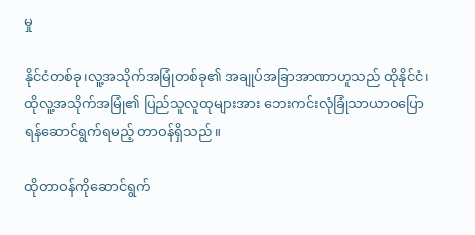မှု

နိုင်ငံတစ်ခု၊လူ့အသိုက်အမြုံတစ်ခု၏ အချုပ်အခြာအာဏာဟူသည် ထိုနိုင်ငံ၊ထိုလူ့အသိုက်အမြုံ၏ ပြည်သူလူထုများအား ဘေးကင်းလုံခြုံသာယာဝပြောရန်ဆောင်ရွက်ရမည့် တာဝန်ရှိသည်။

ထိုတာဝန်ကိုဆောင်ရွက်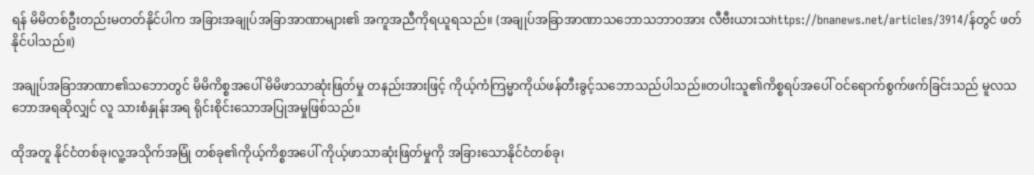ရန် မိမိတစ်ဦးတည်းမတတ်နိုင်ပါက အခြားအချုပ်အခြာအာဏာများ၏ အကူအညီကိုရယူရသည်။ (အချုပ်အခြာအာဏာသဘောသဘာဝအား လီဗီးယားသhttps://bnanews.net/articles/3914/န်တွင် ဖတ်နိုင်ပါသည်။)

အချုပ်အခြာအာဏာ၏သဘောတွင် မိမိကိစ္စအပေါ် မိမိဖာသာဆုံးဖြတ်မှု တနည်းအားဖြင့် ကိုယ့်ကံကြမ္မာကိုယ်ဖန်တီးခွင့်သဘောသည်ပါသည်။တပါးသူ၏ကိစ္စရပ်အပေါ် ဝင်ရောက်စွက်ဖက်ခြင်းသည် မူလသဘောအရဆိုလျှင် လူ သားစံနှုန်းအရ ရိုင်းစိုင်းသောအပြုအမှုဖြစ်သည်။

ထိုအတူ နိုင်ငံတစ်ခု၊လူ့အသိုက်အမြုံ တစ်ခု၏ကိုယ့်ကိစ္စအပေါ် ကိုယ့်ဖာသာဆုံးဖြတ်မှုကို အခြားသောနိုင်ငံတစ်ခု၊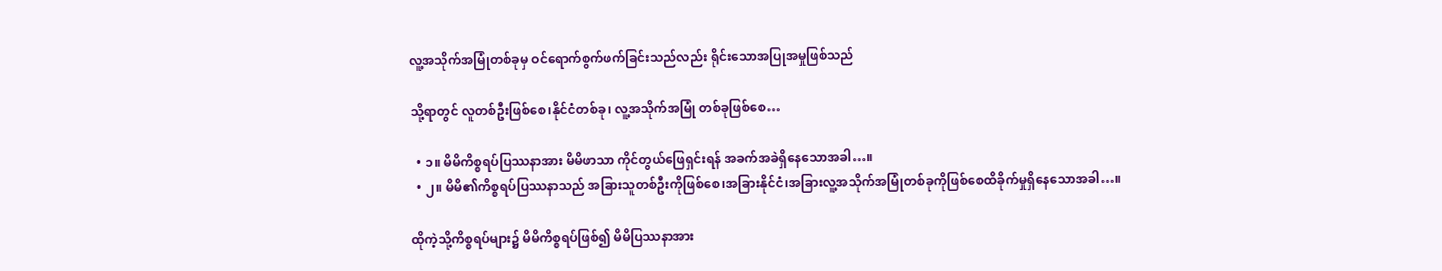လူ့အသိုက်အမြုံတစ်ခုမှ ဝင်ရောက်စွက်ဖက်ခြင်းသည်လည်း ရိုင်းသောအပြုအမှုဖြစ်သည်

သို့ရာတွင် လူတစ်ဦးဖြစ်စေ၊နိုင်ငံတစ်ခု၊ လူ့အသိုက်အမြုံ တစ်ခုဖြစ်စေ…

  • ၁။ မိမိကိစ္စရပ်ပြဿနာအား မိမိဖာသာ ကိုင်တွယ်ဖြေရှင်းရန် အခက်အခဲရှိနေသောအခါ…။
  • ၂။ မိမိ၏ကိစ္စရပ်ပြဿနာသည် အခြားသူတစ်ဦးကိုဖြစ်စေ၊အခြားနိုင်ငံ၊အခြားလူ့အသိုက်အမြုံတစ်ခုကိုဖြစ်စေထိခိုက်မှုရှိနေသောအခါ…။

ထိုကဲ့သို့ကိစ္စရပ်များ၌ မိမိကိစ္စရပ်ဖြစ်၍ မိမိပြဿနာအား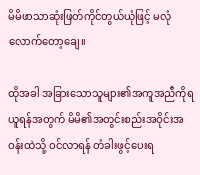မိမိဖာသာဆုံးဖြတ်ကိုင်တွယ်ယုံဖြင့် မလုံလောက်တော့ချေ။

ထိုအခါ အခြားသောသူများ၏အကူအညီကိုရယူရန်အတွက် မိမိ၏အတွင်းစည်းအဝိုင်းအဝန်းထဲသို့ ဝင်လာရန် တံခါးဖွင့်ပေးရ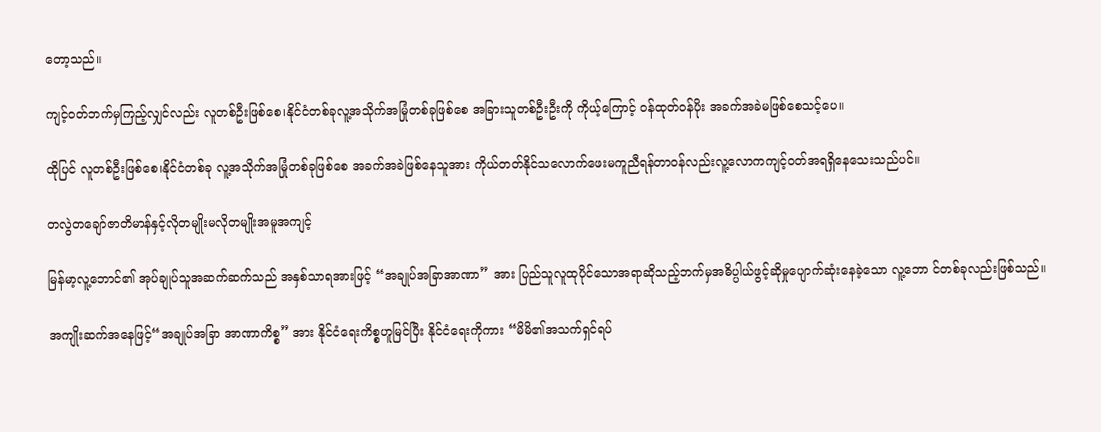တော့သည်။

ကျင့်ဝတ်ဘက်မှကြည့်လျှင်လည်း လူတစ်ဦးဖြစ်စေ၊နိုင်ငံတစ်ခုလူ့အသိုက်အမြုံတစ်ခုဖြစ်စေ အခြားသူတစ်ဦးဦးကို ကိုယ့်ကြောင့် ဝန်ထုတ်ဝန်ပိုး အခက်အခဲမဖြစ်စေသင့်ပေ။

ထိုပြင် လူတစ်ဦးဖြစ်စေ၊နိုင်ငံတစ်ခု လူ့အသိုက်အမြုံတစ်ခုဖြစ်စေ အခက်အခဲဖြစ်နေသူအား ကိုယ်တတ်နိုင်သလောက်ဖေးမကူညီရန်တာဝန်လည်းလူ့လောကကျင့်ဝတ်အရရှိနေသေးသည်ပင်။

တလွဲတချော်ဇာတိမာန်နှင့်လိုတမျိုးမလိုတမျိုးအမူအကျင့်

မြန်မာ့လူ့ဘောင်၏ အုပ်ချုပ်သူအဆက်ဆက်သည် အနှစ်သာရအားဖြင့် “အချုပ်အခြာအာဏာ” အား ပြည်သူလူထုပိုင်သောအရာဆိုသည့်ဘက်မှအဓိပ္ပါယ်ဖွင့်ဆိုမှုပျောက်ဆုံးနေခဲ့သော လူ့ဘော င်တစ်ခုလည်းဖြစ်သည်။

အကျိုးဆက်အနေဖြင့်“အချုပ်အခြာ အာဏာကိစ္စ” အား နိုင်ငံရေးကိစ္စဟူမြင်ပြီး နိုင်ငံရေးကိုကား “မိမိ၏အသက်ရှင်ရပ်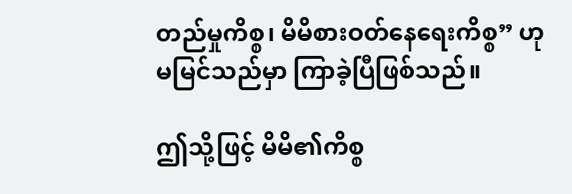တည်မှုကိစ္စ၊ မိမိစားဝတ်နေရေးကိစ္စ” ဟု မမြင်သည်မှာ ကြာခဲ့ပြီဖြစ်သည်။

ဤသို့ဖြင့် မိမိ၏ကိစ္စ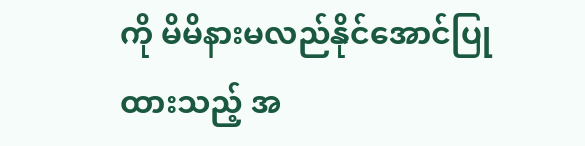ကို မိမိနားမလည်နိုင်အောင်ပြုထားသည့် အ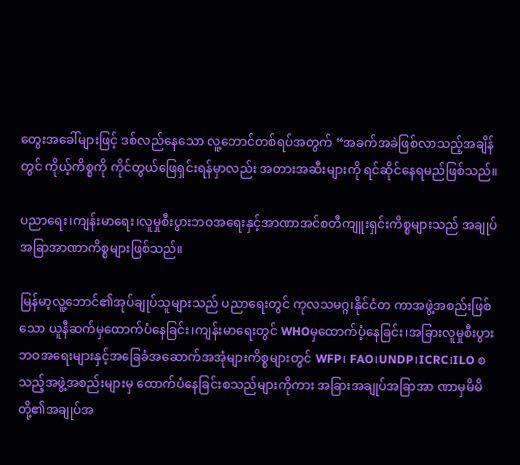တွေးအခေါ်များဖြင့် ဒစ်လည်နေသော လူ့ဘောင်တစ်ရပ်အတွက် “အခက်အခဲဖြစ်လာသည့်အချိန်တွင် ကိုယ့်ကိစ္စကို ကိုင်တွယ်ဖြေရှင်းရန်မှာလည်း အတားအဆီးများကို ရင်ဆိုင်နေရမည်ဖြစ်သည်။

ပညာရေး၊ကျန်းမာရေး၊လူမှုစီးပွားဘဝအရေးနှင့်အာဏာအင်စတီကျူးရှင်းကိစ္စများသည် အချုပ်အခြာအာဏာကိစ္စများဖြစ်သည်။

မြန်မာ့လူ့ဘောင်၏အုပ်ချုပ်သူများသည် ပညာရေးတွင် ကုလသမဂ္ဂ၊နိုင်ငံတ ကာအဖွဲ့အစည်းဖြစ်သော ယူနီဆက်မှထောက်ပံနေခြင်း၊ကျန်းမာရေးတွင် WHOမှထောက်ပံ့နေခြင်း၊အခြားလူမှုစီးပွားဘဝအရေးများနှင့်အခြေခံအဆောက်အအုံများကိစ္စများတွင် WFP၊ FAO၊UNDP၊ICRC၊ILO စသည့်အဖွဲ့အစည်းများမှ ထောက်ပံနေခြင်းစသည်များကိုကား အခြားအချုပ်အခြာအာ ဏာမှမိမိတို့၏အချုပ်အ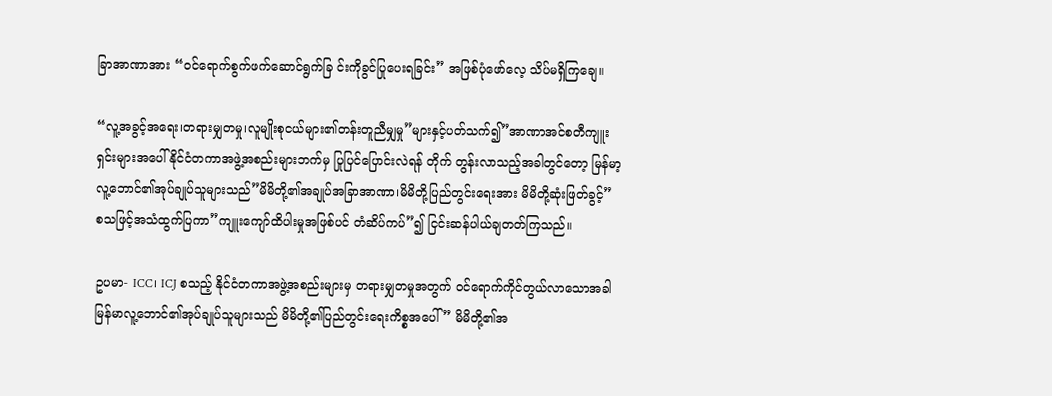ခြာအာဏာအား “ဝင်ရောက်စွက်ဖက်ဆောင်ရွက်ခြ င်းကိုခွင်ပြုပေးရခြင်း” အဖြစ်ပုံဖော်လေ့ သိပ်မရှိကြချေ။

“လူ့အခွင့်အရေး၊တရားမျှတမှု၊လူမျိုးစုငယ်များ၏တန်းတူညီမျှမှု”များနှင့်ပတ်သက်၍”အာဏာအင်စတီကျူးရှင်းများအပေါ် နိုင်ငံတကာအဖွဲ့အစည်းများဘက်မှ ပြုပြင်ပြောင်းလဲရန် တိုက် တွန်းလာသည့်အခါတွင်တော့ မြန်မာ့လူ့ဘောင်၏အုပ်ချုပ်သူများသည်”မိမိတို့၏အချုပ်အခြာအာဏာ၊မိမိတို့ပြည်တွင်းရေးအား မိမိတို့ဆုံးဖြတ်ခွင့်” စသဖြင့်အသံထွက်ပြကာ”ကျူးကျော်ထိပါးမှုအဖြစ်ပင် တံဆိပ်ကပ်”၍ ငြင်းဆန်ပါယ်ချတတ်ကြသည်။

ဥပမာ- ICC၊ ICJ စသည့် နိုင်ငံတကာအဖွဲ့အစည်းများမှ တရားမျှတမှုအတွက် ဝင်ရောက်ကိုင်တွယ်လာသောအခါ မြန်မာလူ့ဘောင်၏အုပ်ချုပ်သူများသည် မိမိတို့၏ပြည်တွင်းရေးကိစ္စအပေါ် ” မိမိတို့၏အ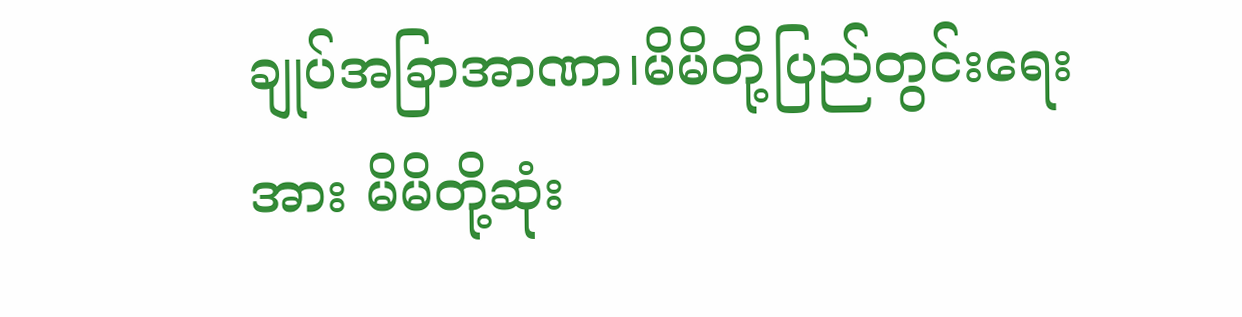ချုပ်အခြာအာဏာ၊မိမိတို့ပြည်တွင်းရေးအား မိမိတို့ဆုံး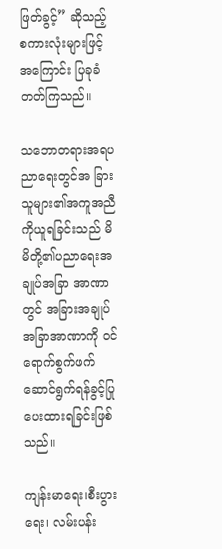ဖြတ်ခွင့်” ဆိုသည့် စကားလုံးများဖြင့်အကြောင်း ပြခုခံတတ်ကြသည်။

သဘောတရားအရပညာရေးတွင်အ ခြားသူများ၏အကူအညီကိုယူရခြင်းသည် မိမိတို့၏ပညာရေးအချုပ်အခြာ အာဏာတွင် အခြားအချုပ်အခြာအာဏာကို ဝင်ရောက်စွက်ဖက်ဆောင်ရွက်ရန်ခွင့်ပြုပေးထားရခြင်းဖြစ်သည်။

ကျန်းမာရေး၊စီးပွားရေး၊ လမ်းပန်း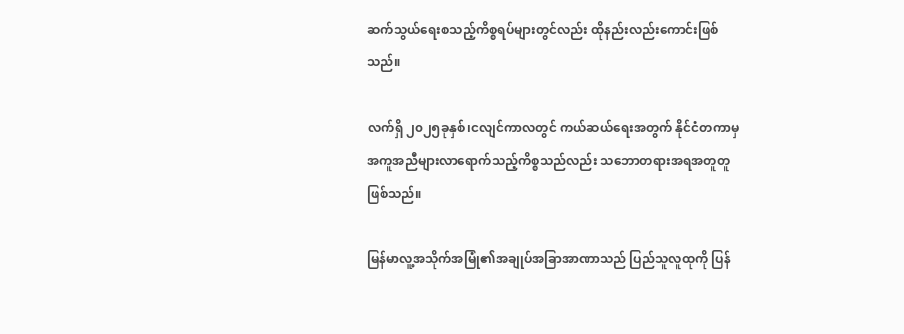ဆက်သွယ်ရေးစသည့်ကိစ္စရပ်များတွင်လည်း ထိုနည်းလည်းကောင်းဖြစ်သည်။

လက်ရှိ ၂၀၂၅ခုနှစ်၊ငလျင်ကာလတွင် ကယ်ဆယ်ရေးအတွက် နိုင်ငံတကာမှ အကူအညီများလာရောက်သည့်ကိစ္စသည်လည်း သဘောတရားအရအတူတူဖြစ်သည်။

မြန်မာလူ့အသိုက်အမြုံ၏အချုပ်အခြာအာဏာသည် ပြည်သူလူထုကို ပြန်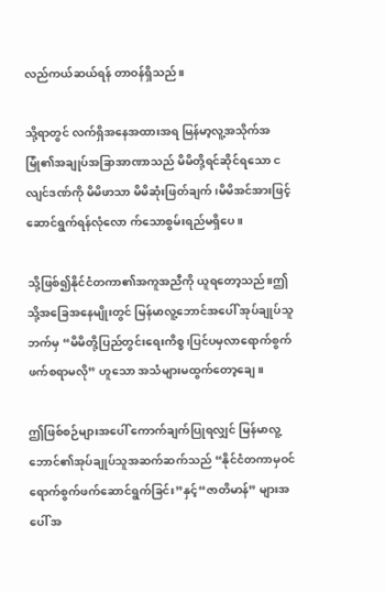လည်ကယ်ဆယ်ရန် တာဝန်ရှိသည်။

သို့ရာတွင် လက်ရှိအနေအထားအရ မြန်မာ့လူ့အသိုက်အမြုံ၏အချုပ်အခြာအာဏာသည် မိမိတို့ရင်ဆိုင်ရသော ငလျင်ဒဏ်ကို မိမိဖာသာ မိမိဆုံးဖြတ်ချက်၊မိမိအင်အားဖြင့်ဆောင်ရွက်ရန်လုံလော က်သောစွမ်းရည်မရှိပေ။

သို့ဖြစ်၍နိုင်ငံတကာ၏အကူအညီကို ယူရတော့သည်။ဤသို့အခြေအနေမျိုးတွင် မြန်မာလူ့ဘောင်အပေါ် အုပ်ချုပ်သူဘက်မှ “မိမိတို့ပြည်တွင်းရေးကိစ္စ၊ပြင်ပမှလာရောက်စွက်ဖက်စရာမလို” ဟူသော အသံများမထွက်တော့ချေ။

ဤဖြစ်စဉ်များအပေါ် ကောက်ချက်ပြုရလျှင် မြန်မာလူ့ဘောင်၏အုပ်ချုပ်သူအဆက်ဆက်သည် “နိုင်ငံတကာမှဝင်ရောက်စွက်ဖက်ဆောင်ရွက်ခြင်း”နှင့်“ဇာတိမာန်” များအပေါ် အ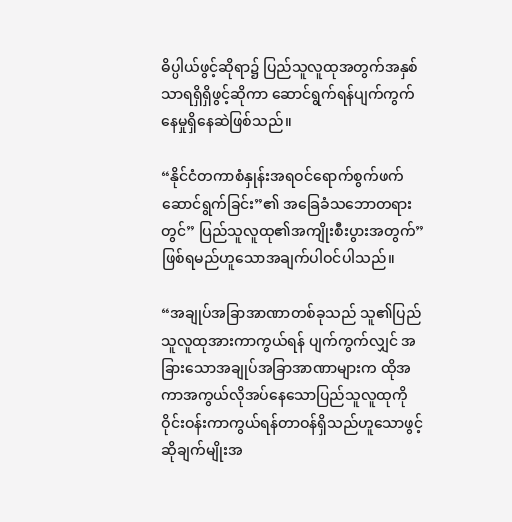ဓိပ္ပါယ်ဖွင့်ဆိုရာ၌ ပြည်သူလူထုအတွက်အနှစ်သာရရှိရှိဖွင့်ဆိုကာ ဆောင်ရွက်ရန်ပျက်ကွက်နေမှုရှိနေဆဲဖြစ်သည်။

“နိုင်ငံတကာစံနှုန်းအရဝင်ရောက်စွက်ဖက်ဆောင်ရွက်ခြင်း”၏ အခြေခံသဘောတရားတွင်” ပြည်သူလူထု၏အကျိုးစီးပွားအတွက်”ဖြစ်ရမည်ဟူသောအချက်ပါဝင်ပါသည်။

“အချုပ်အခြာအာဏာတစ်ခုသည် သူ၏ပြည်သူလူထုအားကာကွယ်ရန် ပျက်ကွက်လျှင် အခြားသောအချုပ်အခြာအာဏာများက ထိုအကာအကွယ်လိုအပ်နေသောပြည်သူလူထုကို ဝိုင်းဝန်းကာကွယ်ရန်တာဝန်ရှိသည်ဟူသောဖွင့်ဆိုချက်မျိုးအ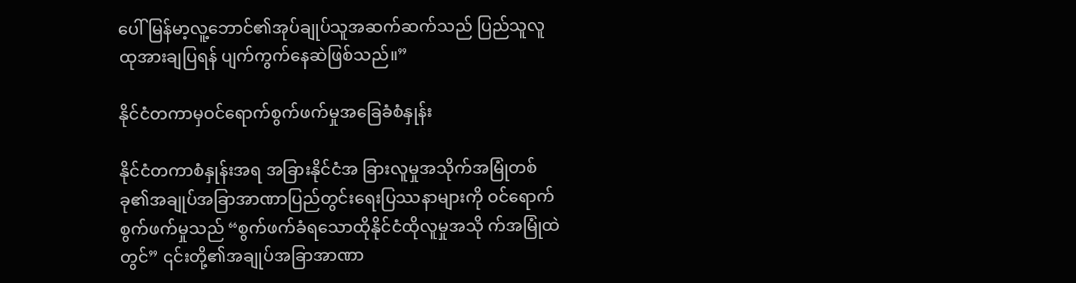ပေါ် မြန်မာ့လူ့ဘောင်၏အုပ်ချုပ်သူအဆက်ဆက်သည် ပြည်သူလူထုအားချပြရန် ပျက်ကွက်နေဆဲဖြစ်သည်။”

နိုင်ငံတကာမှဝင်ရောက်စွက်ဖက်မှုအခြေခံစံနှုန်း

နိုင်ငံတကာစံနှုန်းအရ အခြားနိုင်ငံအ ခြားလူမှုအသိုက်အမြုံတစ်ခု၏အချုပ်အခြာအာဏာပြည်တွင်းရေးပြဿနာများကို ဝင်ရောက်စွက်ဖက်မှုသည် “စွက်ဖက်ခံရသောထိုနိုင်ငံထိုလူမှုအသို က်အမြုံထဲတွင်” ၎င်းတို့၏အချုပ်အခြာအာဏာ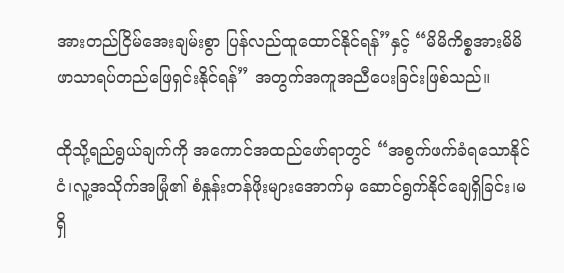အားတည်ငြိမ်အေးချမ်းစွာ ပြန်လည်ထူထောင်နိုင်ရန်”နှင့် “မိမိကိစ္စအားမိမိဖာသာရပ်တည်ဖြေရှင်းနိုင်ရန်” အတွက်အကူအညီပေးခြင်းဖြစ်သည်။

ထိုသို့ရည်ရွယ်ချက်ကို အကောင်အထည်ဖော်ရာတွင် “အစွက်ဖက်ခံရသောနိုင်ငံ၊လူ့အသိုက်အမြုံ၏ စံနှုန်းတန်ဖိုးများအောက်မှ ဆောင်ရွက်နိုင်ချေရှိခြင်း၊မရှိ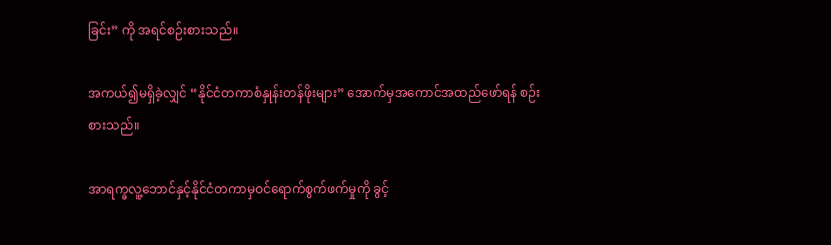ခြင်း” ကို အရင်စဉ်းစားသည်။

အကယ်၍မရှိခဲ့လျှင် “နိုင်ငံတကာစံနှုန်းတန်ဖိုးများ” အောက်မှအကောင်အထည်ဖော်ရန် စဉ်းစားသည်။

အာရက္ခလူ့ဘောင်နှင့်နိုင်ငံတကာမှဝင်ရောက်စွက်ဖက်မှုကို ခွင့်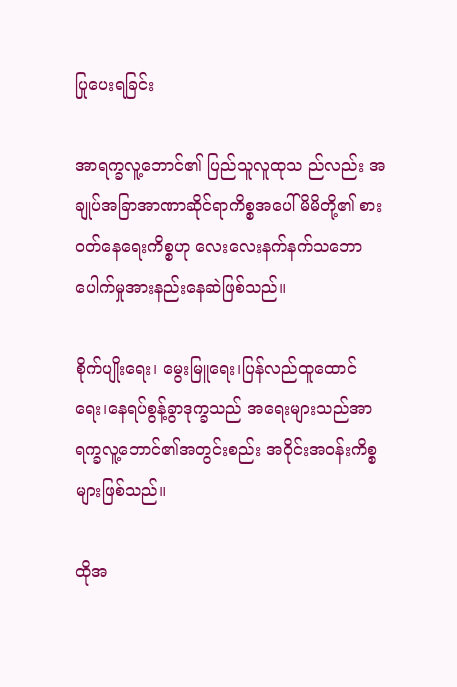ပြုပေးရခြင်း

အာရက္ခလူ့ဘောင်၏ ပြည်သူလူထုသ ည်လည်း အချုပ်အခြာအာဏာဆိုင်ရာကိစ္စအပေါ် မိမိတို့၏ စားဝတ်နေရေးကိစ္စဟု လေးလေးနက်နက်သဘောပေါက်မှုအားနည်းနေဆဲဖြစ်သည်။

စိုက်ပျိုးရေး၊ မွေးမြူရေး၊ပြန်လည်ထူထောင်ရေး၊နေရပ်စွန့်ခွာဒုက္ခသည် အရေးများသည်အာရက္ခလူ့ဘောင်၏အတွင်းစည်း အဝိုင်းအဝန်းကိစ္စများဖြစ်သည်။

ထိုအ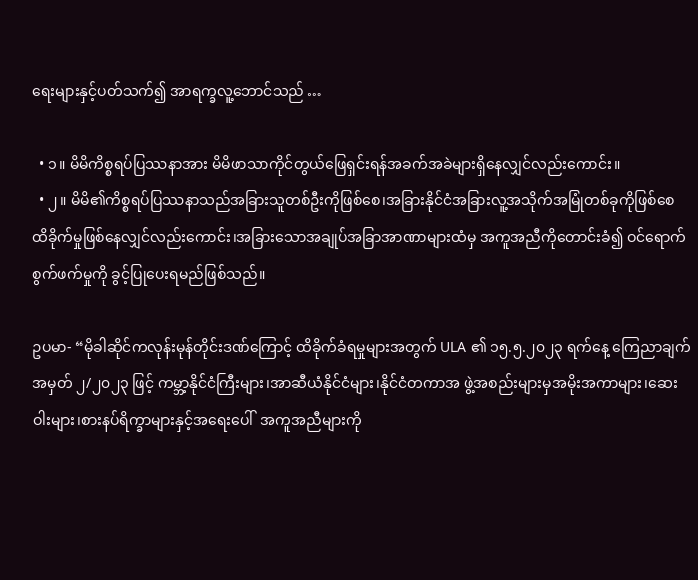ရေးများနှင့်ပတ်သက်၍ အာရက္ခလူ့ဘောင်သည် …

  • ၁။ မိမိကိစ္စရပ်ပြဿနာအား မိမိဖာသာကိုင်တွယ်ဖြေရှင်းရန်အခက်အခဲများရှိနေလျှင်လည်းကောင်း။
  • ၂။ မိမိ၏ကိစ္စရပ်ပြဿနာသည်အခြားသူတစ်ဦးကိုဖြစ်စေ၊အခြားနိုင်ငံအခြားလူ့အသိုက်အမြုံတစ်ခုကိုဖြစ်စေ ထိခိုက်မှုဖြစ်နေလျှင်လည်းကောင်း၊အခြားသောအချုပ်အခြာအာဏာများထံမှ အကူအညီကိုတောင်းခံ၍ ဝင်ရောက်စွက်ဖက်မှုကို ခွင့်ပြုပေးရမည်ဖြစ်သည်။

ဥပမာ- “မိုခါဆိုင်ကလုန်းမုန်တိုင်းဒဏ်ကြောင့် ထိခိုက်ခံရမှုများအတွက် ULA ၏ ၁၅.၅.၂၀၂၃ ရက်နေ့ ကြေညာချက် အမှတ် ၂/၂၀၂၃ ဖြင့် ကမ္ဘာ့နိုင်ငံကြီးများ၊အာဆီယံနိုင်ငံများ၊နိုင်ငံတကာအ ဖွဲ့အစည်းများမှအမိုးအကာများ၊ဆေးဝါးများ၊စားနပ်ရိက္ခာများနှင့်အရေးပေါ်  အကူအညီများကို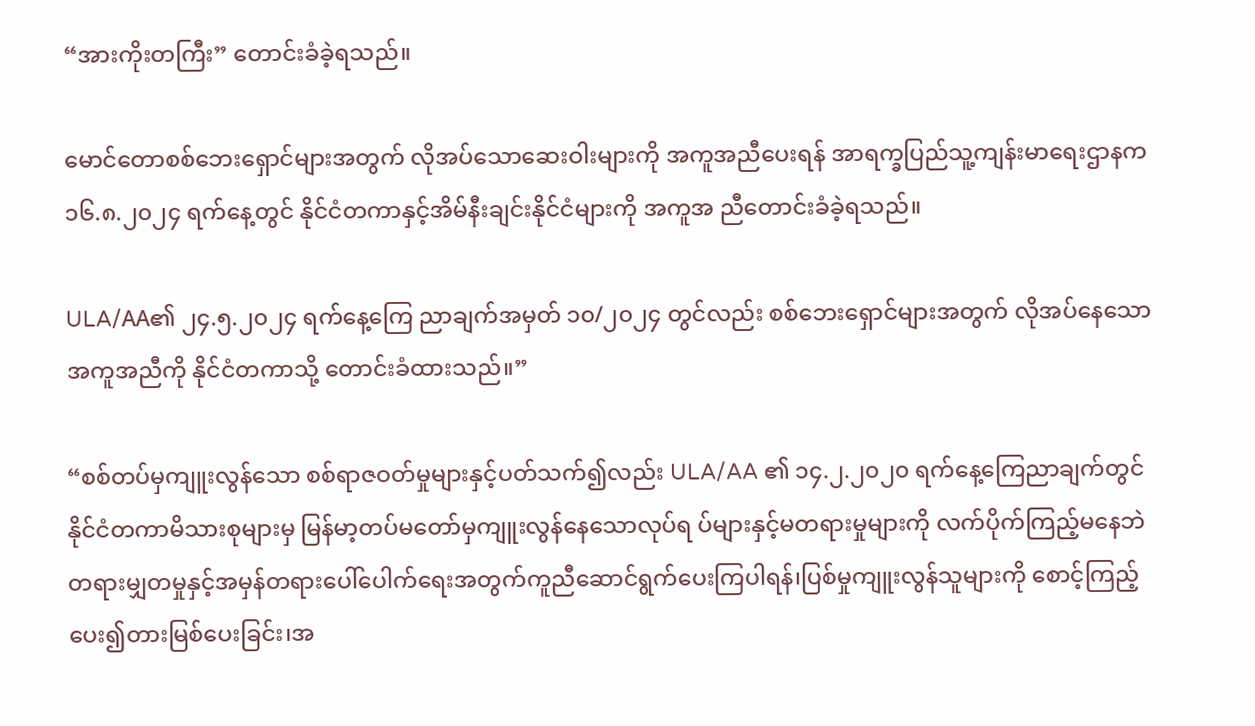“အားကိုးတကြီး” တောင်းခံခဲ့ရသည်။

မောင်တောစစ်ဘေးရှောင်များအတွက် လိုအပ်သောဆေးဝါးများကို အကူအညီပေးရန် အာရက္ခပြည်သူ့ကျန်းမာရေးဌာနက ၁၆.၈.၂၀၂၄ ရက်နေ့တွင် နိုင်ငံတကာနှင့်အိမ်နီးချင်းနိုင်ငံများကို အကူအ ညီတောင်းခံခဲ့ရသည်။

ULA/AA၏ ၂၄.၅.၂၀၂၄ ရက်နေ့ကြေ ညာချက်အမှတ် ၁၀/၂၀၂၄ တွင်လည်း စစ်ဘေးရှောင်များအတွက် လိုအပ်နေသော အကူအညီကို နိုင်ငံတကာသို့ တောင်းခံထားသည်။”

“စစ်တပ်မှကျူးလွန်သော စစ်ရာဇဝတ်မှုများနှင့်ပတ်သက်၍လည်း ULA/AA ၏ ၁၄.၂.၂၀၂၀ ရက်နေ့ကြေညာချက်တွင် နိုင်ငံတကာမိသားစုများမှ မြန်မာ့တပ်မတော်မှကျူးလွန်နေသောလုပ်ရ ပ်များနှင့်မတရားမှုများကို လက်ပိုက်ကြည့်မနေဘဲ တရားမျှတမှုနှင့်အမှန်တရားပေါ်ပေါက်ရေးအတွက်ကူညီဆောင်ရွက်ပေးကြပါရန်၊ပြစ်မှုကျူးလွန်သူများကို စောင့်ကြည့်ပေး၍တားမြစ်ပေးခြင်း၊အ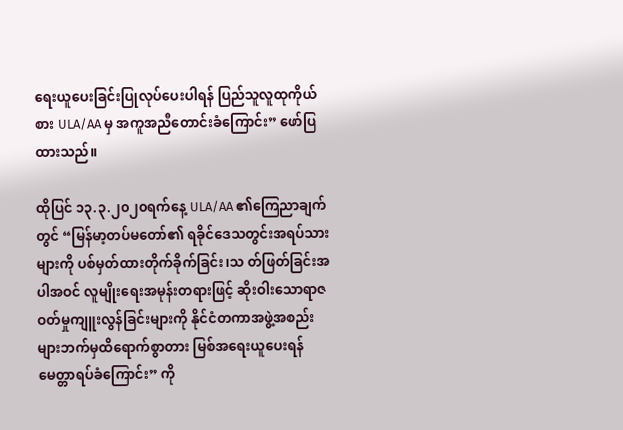ရေးယူပေးခြင်းပြုလုပ်ပေးပါရန် ပြည်သူလူထုကိုယ်စား ULA/AA မှ အကူအညီတောင်းခံကြောင်း” ဖော်ပြထားသည်။

ထိုပြင် ၁၃.၃.၂၀၂၀ရက်နေ့ ULA/AA ၏ကြေညာချက်တွင် “မြန်မာ့တပ်မတော်၏ ရခိုင်ဒေသတွင်းအရပ်သားများကို ပစ်မှတ်ထားတိုက်ခိုက်ခြင်း၊သ တ်ဖြတ်ခြင်းအပါအဝင် လူမျိုးရေးအမုန်းတရားဖြင့် ဆိုးဝါးသောရာဇဝတ်မှုကျူးလွန်ခြင်းများကို နိုင်ငံတကာအဖွဲ့အစည်းများဘက်မှထိရောက်စွာတား မြစ်အရေးယူပေးရန်မေတ္တာရပ်ခံကြောင်း” ကို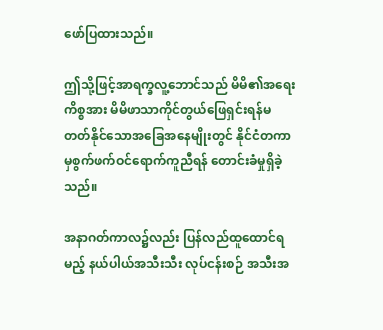ဖော်ပြထားသည်။

ဤသို့ဖြင့်အာရက္ခလူ့ဘောင်သည် မိမိ၏အရေးကိစ္စအား မိမိဖာသာကိုင်တွယ်ဖြေရှင်းရန်မတတ်နိုင်သောအခြေအနေမျိုးတွင် နိုင်ငံတကာမှစွက်ဖက်ဝင်ရောက်ကူညီရန် တောင်းခံမှုရှိခဲ့သည်။

အနာဂတ်ကာလ၌လည်း ပြန်လည်ထူထောင်ရမည့် နယ်ပါယ်အသီးသီး လုပ်ငန်းစဉ် အသီးအ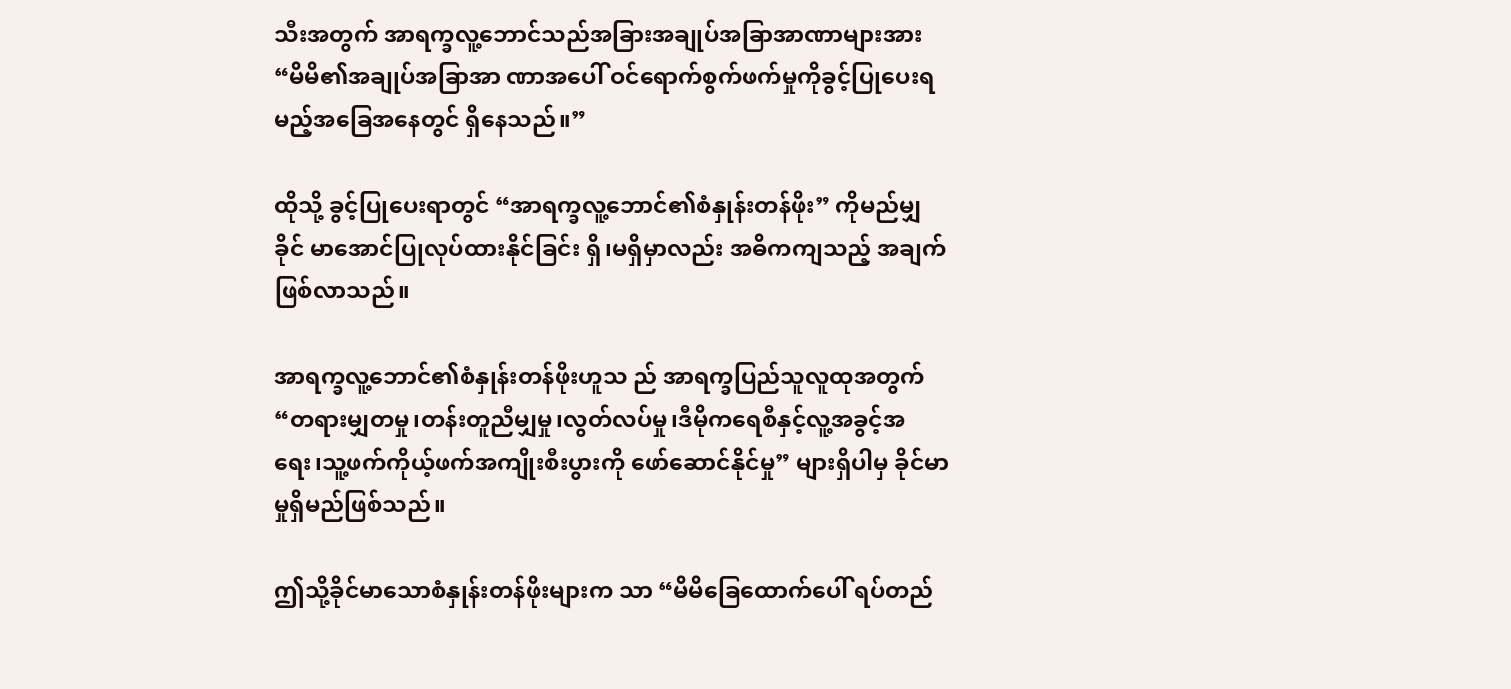သီးအတွက် အာရက္ခလူ့ဘောင်သည်အခြားအချုပ်အခြာအာဏာများအား “မိမိ၏အချုပ်အခြာအာ ဏာအပေါ် ဝင်ရောက်စွက်ဖက်မှုကိုခွင့်ပြုပေးရမည့်အခြေအနေတွင် ရှိနေသည်။”

ထိုသို့ ခွင့်ပြုပေးရာတွင် “အာရက္ခလူ့ဘောင်၏စံနှုန်းတန်ဖိုး” ကိုမည်မျှ ခိုင် မာအောင်ပြုလုပ်ထားနိုင်ခြင်း ရှိ၊မရှိမှာလည်း အဓိကကျသည့် အချက်ဖြစ်လာသည်။

အာရက္ခလူ့ဘောင်၏စံနှုန်းတန်ဖိုးဟူသ ည် အာရက္ခပြည်သူလူထုအတွက် “တရားမျှတမှု၊တန်းတူညီမျှမှု၊လွတ်လပ်မှု၊ဒီမိုကရေစီနှင့်လူ့အခွင့်အရေး၊သူ့ဖက်ကိုယ့်ဖက်အကျိုးစီးပွားကို ဖော်ဆောင်နိုင်မှု” များရှိပါမှ ခိုင်မာမှုရှိမည်ဖြစ်သည်။

ဤသို့ခိုင်မာသောစံနှုန်းတန်ဖိုးများက သာ “မိမိခြေထောက်ပေါ် ရပ်တည်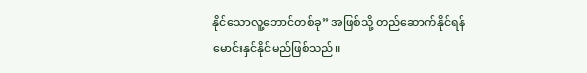နိုင်သောလူ့ဘောင်တစ်ခု” အဖြစ်သို့ တည်ဆောက်နိုင်ရန် မောင်းနှင်နိုင်မည်ဖြစ်သည်။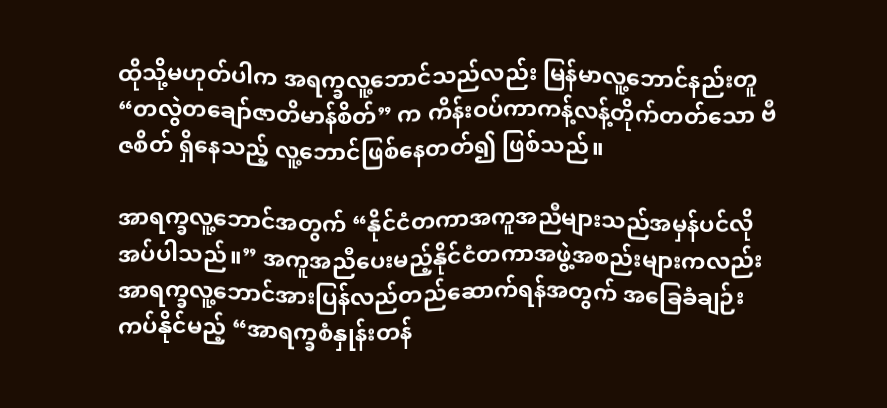ထိုသို့မဟုတ်ပါက အရက္ခလူ့ဘောင်သည်လည်း မြန်မာလူ့ဘောင်နည်းတူ “တလွဲတချော်ဇာတိမာန်စိတ်” က ကိန်းဝပ်ကာကန့်လန့်တိုက်တတ်သော ဗီဇစိတ် ရှိနေသည့် လူ့ဘောင်ဖြစ်နေတတ်၍ ဖြစ်သည်။

အာရက္ခလူ့ဘောင်အတွက် “နိုင်ငံတကာအကူအညီများသည်အမှန်ပင်လိုအပ်ပါသည်။” အကူအညီပေးမည့်နိုင်ငံတကာအဖွဲ့အစည်းများကလည်း အာရက္ခလူ့ဘောင်အားပြန်လည်တည်ဆောက်ရန်အတွက် အခြေခံချဉ်းကပ်နိုင်မည့် “အာရက္ခစံနှုန်းတန်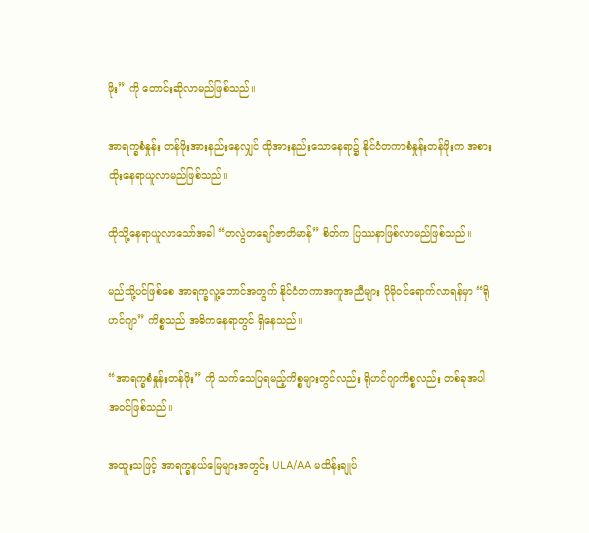ဖိုး” ကို တောင်းဆိုလာမည်ဖြစ်သည်။

အာရက္ခစံနှုန်း တန်ဖိုးအားနည်းနေလျှင် ထိုအားနည်းသောနေရာ၌ နိုင်ငံတကာစံနှုန်းတန်ဖိုးက အစားထိုးနေရာယူလာမည်ဖြစ်သည်။

ထိုသို့နေရာယူလာသော်အခါ “တလွဲတချော်ဇာတိမာန်” စိတ်က ပြဿနာဖြစ်လာမည်ဖြစ်သည်။

မည်သို့ပင်ဖြစ်စေ အာရက္ခလူ့ဘောင်အတွက် နိုင်ငံတကာအကူအညီများ ပိုမိုဝင်ရောက်လာရန်မှာ “ရိုဟင်ဂျာ” ကိစ္စသည် အဓိကနေရာတွင် ရှိနေသည်။

“အာရက္ခစံနှုန်းတန်ဖိုး” ကို သက်သေပြရမည့်ကိစ္စများတွင်လည်း ရိုဟင်ဂျာကိစ္စလည်း တစ်ခုအပါအဝင်ဖြစ်သည်။

အထူးသဖြင့် အာရက္ခနယ်မြေများအတွင်း ULA/AA မထိန်းချုပ်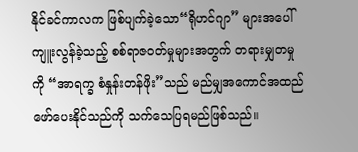နိုင်ခင်ကာလက ဖြစ်ပျက်ခဲ့သော“ရိုဟင်ဂျာ” များအပေါ် ကျူးလွန်ခဲ့သည့် စစ်ရာဇဝတ်မှုများအတွက် တရားမျှတမှုကို “အာရက္ခ စံနှုန်းတန်ဖိုး”သည် မည်မျှအကောင်အထည်ဖော်ပေးနိုင်သည်ကို သက်သေပြရမည်ဖြစ်သည်။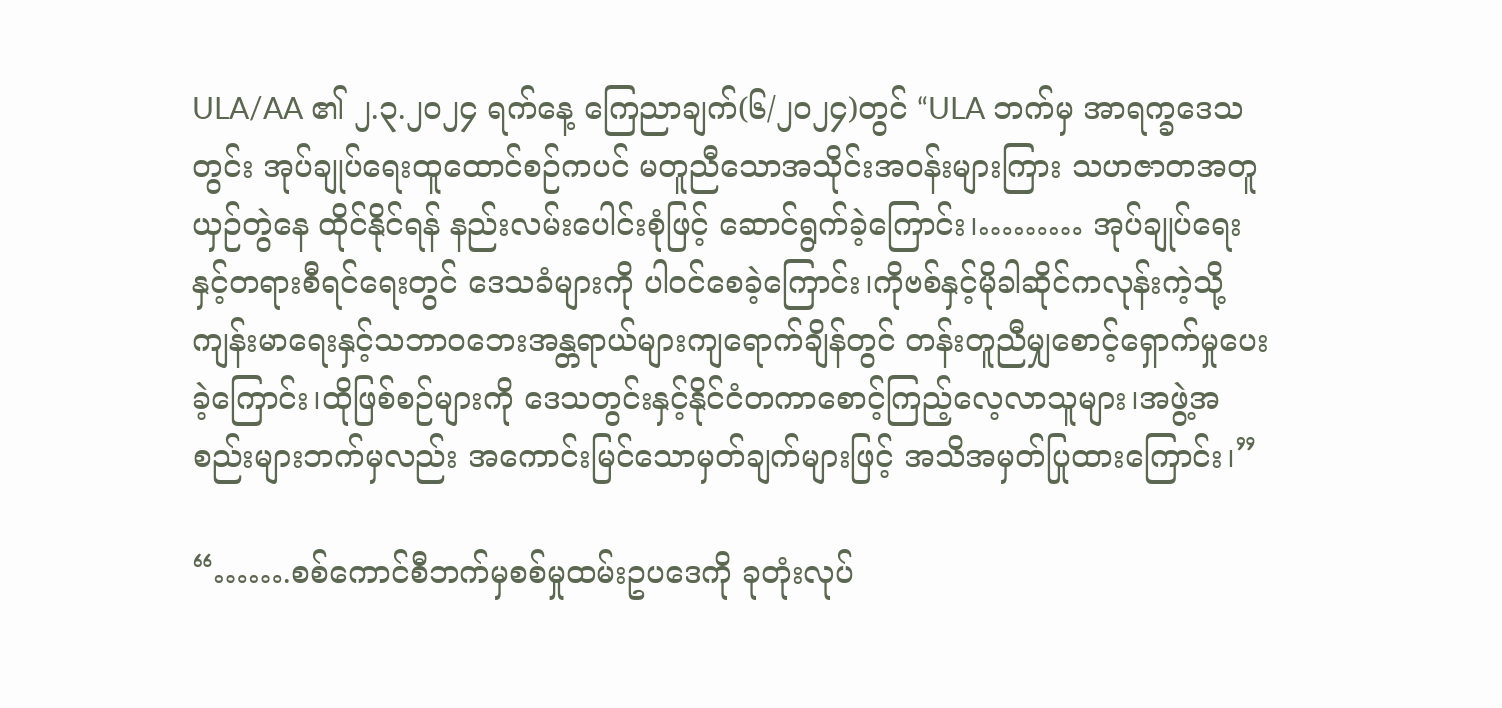ULA/AA ၏ ၂.၃.၂၀၂၄ ရက်နေ့ ကြေညာချက်(၆/၂၀၂၄)တွင် “ULA ဘက်မှ အာရက္ခဒေသတွင်း အုပ်ချုပ်ရေးထူထောင်စဉ်ကပင် မတူညီသောအသိုင်းအဝန်းများကြား သဟဇာတအတူယှဉ်တွဲနေ ထိုင်နိုင်ရန် နည်းလမ်းပေါင်းစုံဖြင့် ဆောင်ရွက်ခဲ့ကြောင်း၊……… အုပ်ချုပ်ရေးနှင့်တရားစီရင်ရေးတွင် ဒေသခံများကို ပါဝင်စေခဲ့ကြောင်း၊ကိုဗစ်နှင့်မိုခါဆိုင်ကလုန်းကဲ့သို့ ကျန်းမာရေးနှင့်သဘာဝဘေးအန္တရာယ်များကျရောက်ချိန်တွင် တန်းတူညီမျှစောင့်ရှောက်မှုပေးခဲ့ကြောင်း၊ထိုဖြစ်စဉ်များကို ဒေသတွင်းနှင့်နိုင်ငံတကာစောင့်ကြည့်လေ့လာသူများ၊အဖွဲ့အစည်းများဘက်မှလည်း အကောင်းမြင်သောမှတ်ချက်များဖြင့် အသိအမှတ်ပြုထားကြောင်း၊”

“…….စစ်ကောင်စီဘက်မှစစ်မှုထမ်းဥပဒေကို ခုတုံးလုပ်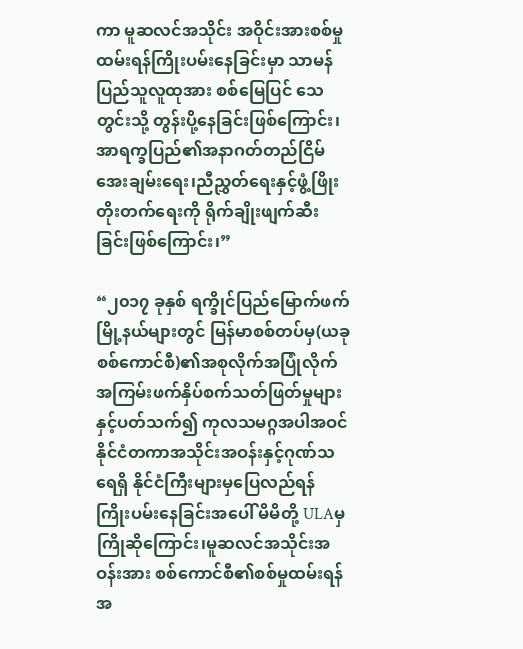ကာ မူဆလင်အသိုင်း အဝိုင်းအားစစ်မှုထမ်းရန်ကြိုးပမ်းနေခြင်းမှာ သာမန်ပြည်သူလူထုအား စစ်မြေပြင် သေတွင်းသို့ တွန်းပို့နေခြင်းဖြစ်ကြောင်း၊အာရက္ခပြည်၏အနာဂတ်တည်ငြိမ်အေးချမ်းရေး၊ညီညွှတ်ရေးနှင့်ဖွံ့ဖြိုးတိုးတက်ရေးကို ရိုက်ချိုးဖျက်ဆီးခြင်းဖြစ်ကြောင်း၊”

“၂၀၁၇ ခုနှစ် ရက္ခိုင်ပြည်မြောက်ဖက်မြို့နယ်များတွင် မြန်မာစစ်တပ်မှ(ယခုစစ်ကောင်စီ)၏အစုလိုက်အပြုံလိုက် အကြမ်းဖက်နှိပ်စက်သတ်ဖြတ်မှုများနှင့်ပတ်သက်၍ ကုလသမဂ္ဂအပါအဝင် နိုင်ငံတကာအသိုင်းအဝန်းနှင့်ဂုဏ်သရေရှိ နိုင်ငံကြီးများမှပြေလည်ရန် ကြိုးပမ်းနေခြင်းအပေါ် မိမိတို့ ULAမှ ကြိုဆိုကြောင်း၊မူဆလင်အသိုင်းအဝန်းအား စစ်ကောင်စီ၏စစ်မှုထမ်းရန်အ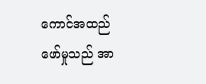ကောင်အထည်ဖော်မှုသည် အာ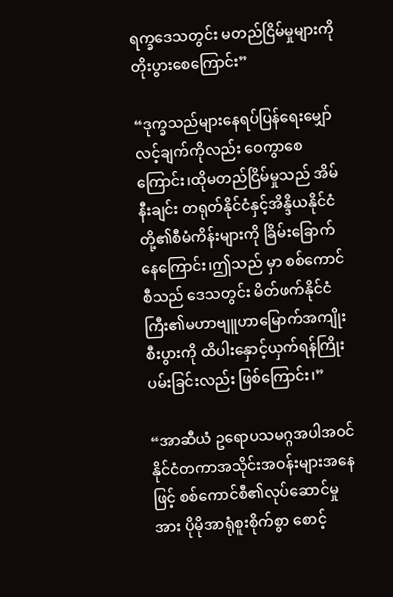ရက္ခဒေသတွင်း မတည်ငြိမ်မှုများကို တိုးပွားစေကြောင်း”

“ဒုက္ခသည်များနေရပ်ပြန်ရေးမျှော်လင့်ချက်ကိုလည်း ဝေကွာစေကြောင်း၊ထိုမတည်ငြိမ်မှုသည် အိမ်နီးချင်း တရုတ်နိုင်ငံနှင့်အိန္ဒိယနိုင်ငံတို့၏စီမံကိန်းများကို ခြိမ်းခြောက်နေကြောင်း၊ဤသည် မှာ စစ်ကောင်စီသည် ဒေသတွင်း မိတ်ဖက်နိုင်ငံကြီး၏မဟာဗျူဟာမြောက်အကျိုးစီးပွားကို ထိပါးနှောင့်ယှက်ရန်ကြိုးပမ်းခြင်းလည်း ဖြစ်ကြောင်း၊”

“အာဆီယံ ဥရောပသမဂ္ဂအပါအဝင် နိုင်ငံတကာအသိုင်းအဝန်းများအနေဖြင့် စစ်ကောင်စီ၏လုပ်ဆောင်မှုအား ပိုမိုအာရုံစူးစိုက်စွာ စောင့်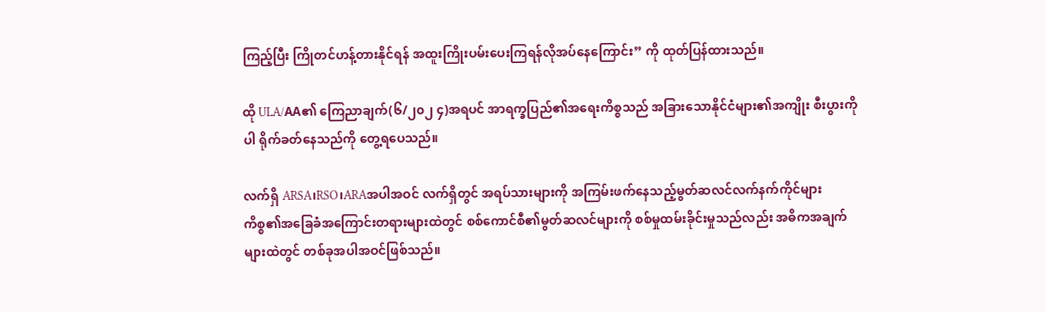ကြည့်ပြီး ကြိုတင်ဟန့်တားနိုင်ရန် အထူးကြိုးပမ်းပေးကြရန်လိုအပ်နေကြောင်း” ကို ထုတ်ပြန်ထားသည်။

ထို ULA/AA၏ ကြေညာချက်(၆/၂၀၂ ၄)အရပင် အာရက္ခပြည်၏အရေးကိစ္စသည် အခြားသောနိုင်ငံများ၏အကျိုး စီးပွားကိုပါ ရိုက်ခတ်နေသည်ကို တွေ့ရပေသည်။

လက်ရှိ ARSA၊RSO၊ARAအပါအဝင် လက်ရှိတွင် အရပ်သားများကို အကြမ်းဖက်နေသည့်မွတ်ဆလင်လက်နက်ကိုင်များကိစ္စ၏အခြေခံအကြောင်းတရားများထဲတွင် စစ်ကောင်စီ၏မွတ်ဆလင်များကို စစ်မှုထမ်းခိုင်းမှုသည်လည်း အဓိကအချက်များထဲတွင် တစ်ခုအပါအဝင်ဖြစ်သည်။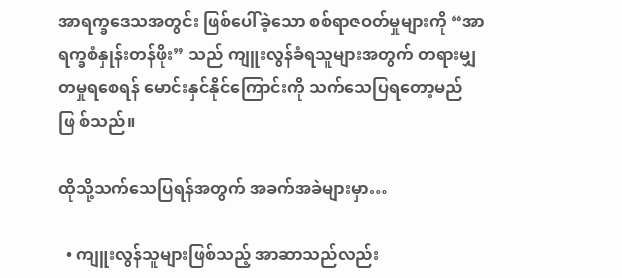အာရက္ခဒေသအတွင်း ဖြစ်ပေါ်ခဲ့သော စစ်ရာဇဝတ်မှုများကို “အာရက္ခစံနှုန်းတန်ဖိုး” သည် ကျူးလွန်ခံရသူများအတွက် တရားမျှတမှုရစေရန် မောင်းနှင်နိုင်ကြောင်းကို သက်သေပြရတော့မည်ဖြ စ်သည်။

ထိုသို့သက်သေပြရန်အတွက် အခက်အခဲများမှာ…

  • ကျူးလွန်သူများဖြစ်သည့် အာဆာသည်လည်း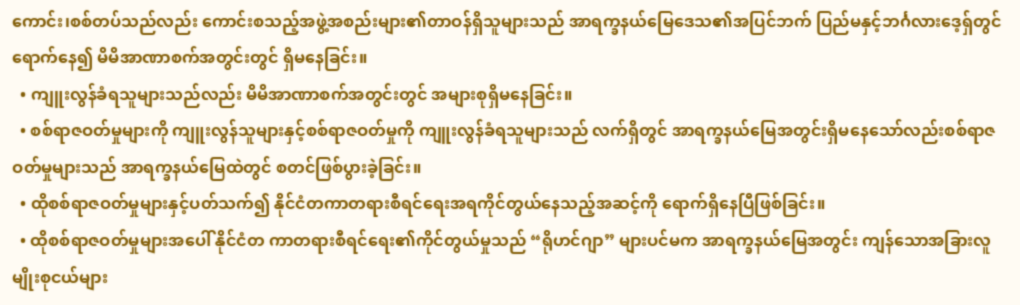ကောင်း၊စစ်တပ်သည်လည်း ကောင်းစသည့်အဖွဲ့အစည်းများ၏တာဝန်ရှိသူများသည် အာရက္ခနယ်မြေဒေသ၏အပြင်ဘက် ပြည်မနှင့်ဘင်္ဂလားဒေ့ရှ်တွင်ရောက်နေ၍ မိမိအာဏာစက်အတွင်းတွင် ရှိမနေခြင်း။
  • ကျူးလွန်ခံရသူများသည်လည်း မိမိအာဏာစက်အတွင်းတွင် အများစုရှိမနေခြင်း။
  • စစ်ရာဇဝတ်မှုများကို ကျူးလွန်သူများနှင့်စစ်ရာဇဝတ်မှုကို ကျူးလွန်ခံရသူများသည် လက်ရှိတွင် အာရက္ခနယ်မြေအတွင်းရှိမနေသော်လည်းစစ်ရာဇဝတ်မှုများသည် အာရက္ခနယ်မြေထဲတွင် စတင်ဖြစ်ပွားခဲ့ခြင်း။
  • ထိုစစ်ရာဇဝတ်မှုများနှင့်ပတ်သက်၍ နိုင်ငံတကာတရားစီရင်ရေးအရကိုင်တွယ်နေသည့်အဆင့်ကို ရောက်ရှိနေပြီဖြစ်ခြင်း။
  • ထိုစစ်ရာဇဝတ်မှုများအပေါ် နိုင်ငံတ ကာတရားစီရင်ရေး၏ကိုင်တွယ်မှုသည် “ရိုဟင်ဂျာ” များပင်မက အာရက္ခနယ်မြေအတွင်း ကျန်သောအခြားလူမျိုးစုငယ်များ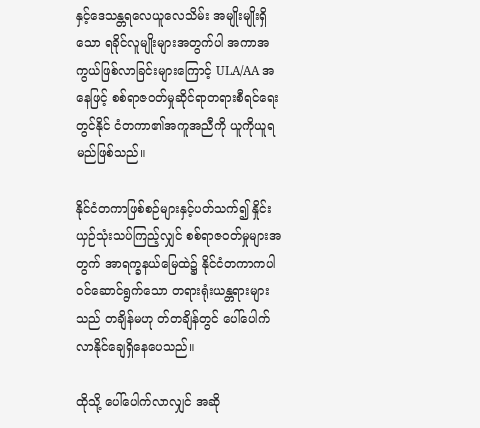နှင့်ဒေသန္တရလေယူလေသိမ်း အမျိုးမျိုးရှိသော ရခိုင်လူမျိုးများအတွက်ပါ အကာအကွယ်ဖြစ်လာခြင်းများကြောင့် ULA/AA အနေဖြင့် စစ်ရာဇဝတ်မှုဆိုင်ရာတရားစီရင်ရေးတွင်နိုင် ငံတကာ၏အကူအညီကို ယူကိုယူရမည်ဖြစ်သည်။

နိုင်ငံတကာဖြစ်စဉ်များနှင့်ပတ်သက်၍ နှိုင်းယှဉ်သုံးသပ်ကြည့်လျှင် စစ်ရာဇဝတ်မှုများအတွက် အာရက္ခနယ်မြေထဲ၌ နိုင်ငံတကာကပါဝင်ဆောင်ရွက်သော တရားရုံးယန္တရားများသည် တချိန်မဟု တ်တချိန်တွင် ပေါ်ပေါက်လာနိုင်ချေရှိနေပေသည်။

ထိုသို့ ပေါ်ပေါက်လာလျှင် အဆို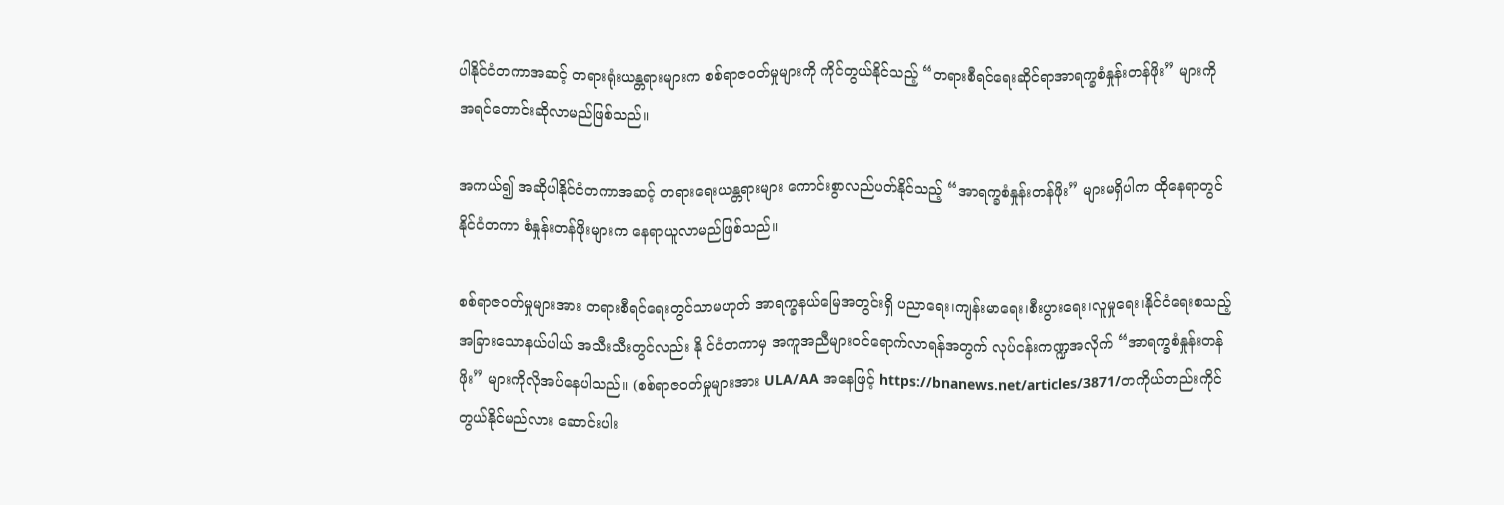ပါနိုင်ငံတကာအဆင့် တရားရုံးယန္တရားများက စစ်ရာဇဝတ်မှုများကို ကိုင်တွယ်နိုင်သည့် “တရားစီရင်ရေးဆိုင်ရာအာရက္ခစံနှုန်းတန်ဖိုး” များကို အရင်တောင်းဆိုလာမည်ဖြစ်သည်။

အကယ်၍ အဆိုပါနိုင်ငံတကာအဆင့် တရားရေးယန္တရားများ ကောင်းစွာလည်ပတ်နိုင်သည့် “အာရက္ခစံနှုန်းတန်ဖိုး” များမရှိပါက ထိုနေရာတွင် နိုင်ငံတကာ စံနှုန်းတန်ဖိုးများက နေရာယူလာမည်ဖြစ်သည်။

စစ်ရာဇဝတ်မှုများအား တရားစီရင်ရေးတွင်သာမဟုတ် အာရက္ခနယ်မြေအတွင်းရှိ ပညာရေး၊ကျန်းမာရေး၊စီးပွားရေး၊လူမှုရေး၊နိုင်ငံရေးစသည့် အခြားသောနယ်ပါယ် အသီးသီးတွင်လည်း နို င်ငံတကာမှ အကူအညီများဝင်ရောက်လာရန်အတွက် လုပ်ငန်းကဏ္ဍအလိုက် “အာရက္ခစံနှုန်းတန်ဖိုး” များကိုလိုအပ်နေပါသည်။ (စစ်ရာဇဝတ်မှုများအား ULA/AA အနေဖြင့် https://bnanews.net/articles/3871/တကိုယ်တည်းကိုင်တွယ်နိုင်မည်လား ဆောင်းပါး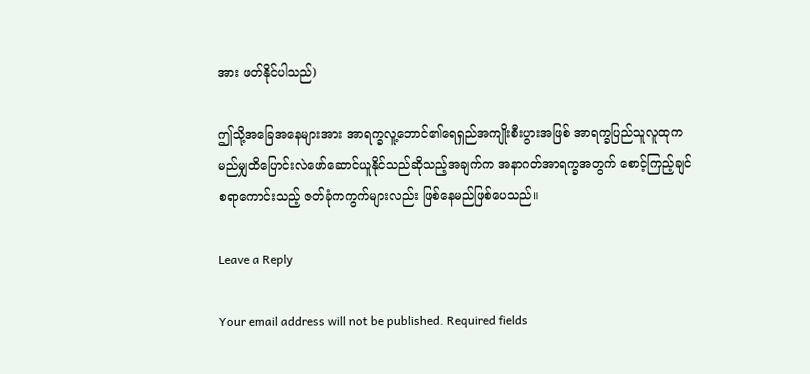အား ဖတ်နိုင်ပါသည်)

ဤသို့အခြေအနေများအား အာရက္ခလူ့ဘောင်၏ရေရှည်အကျိုးစီးပွားအဖြစ် အာရက္ခပြည်သူလူထုက မည်မျှထိပြောင်းလဲဖော်ဆောင်ယူနိုင်သည်ဆိုသည့်အချက်က အနာဂတ်အာရက္ခအတွက် စောင့်ကြည့်ချင်စရာကောင်းသည့် ဇတ်ခုံကကွက်များလည်း ဖြစ်နေမည်ဖြစ်ပေသည်။

Leave a Reply

Your email address will not be published. Required fields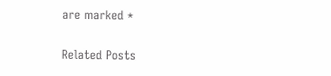are marked *

Related Posts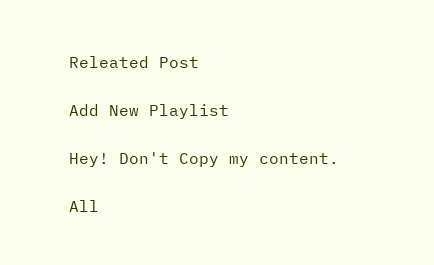Releated Post

Add New Playlist

Hey! Don't Copy my content.

All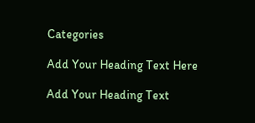Categories

Add Your Heading Text Here

Add Your Heading Text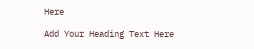Here

Add Your Heading Text Here